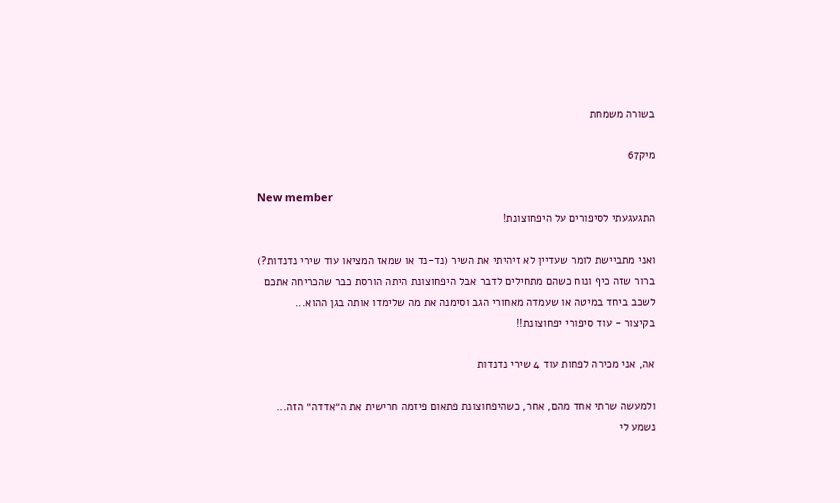בשורה משמחת

מיק67

New member
התגעגעתי לסיפורים על היפחוצונת!

ואני מתביישת לומר שעדיין לא זיהיתי את השיר (נד-נד או שמאז המציאו עוד שירי נדנדות?)
ברור שזה כיף ונוח כשהם מתחילים לדבר אבל היפחוצונת היתה הורסת כבר שהכריחה אתכם לשכב ביחד במיטה או שעמדה מאחורי הגב וסימנה את מה שלימדו אותה בגן ההוא...
בקיצור - עוד סיפורי יפחוצונת!!

אה, אני מכירה לפחות עוד 4 שירי נדנדות

ולמעשה שרתי אחד מהם, אחר, כשהיפחוצונת פתאום פיזמה חרישית את ה״אדדה״ הזה...
נשמע לי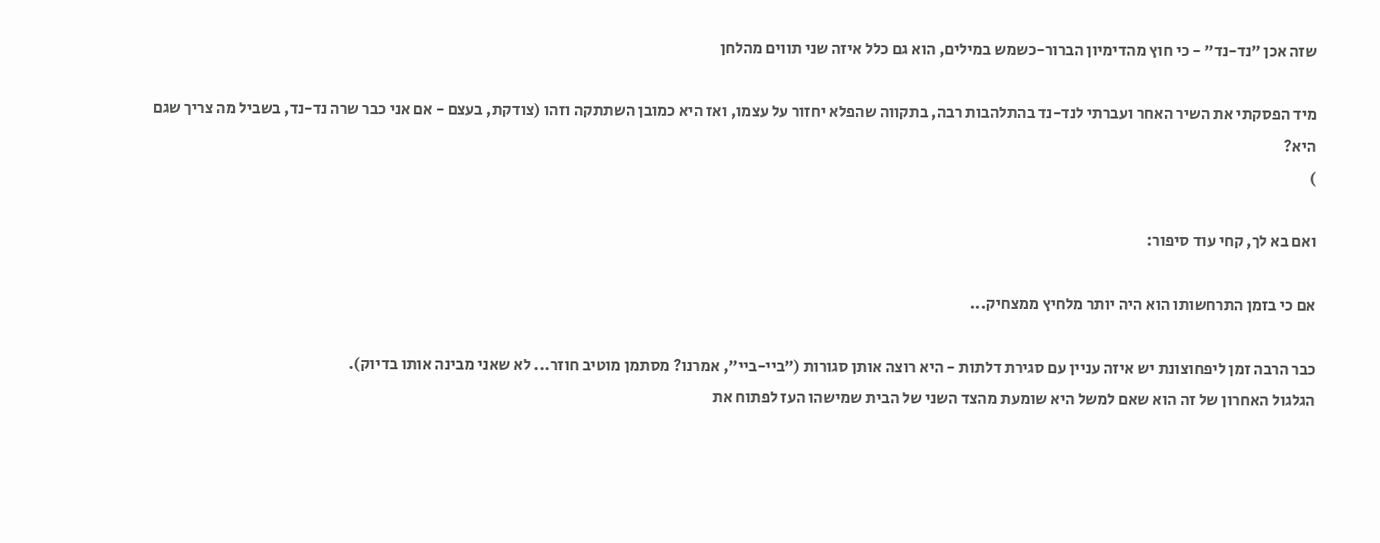שזה אכן ״נד-נד״ - כי חוץ מהדימיון הברור-כשמש במילים, הוא גם כלל איזה שני תווים מהלחן

מיד הפסקתי את השיר האחר ועברתי לנד-נד בהתלהבות רבה, בתקווה שהפלא יחזור על עצמו, ואז היא כמובן השתתקה וזהו (צודקת, בעצם - אם אני כבר שרה נד-נד, בשביל מה צריך שגם היא?
)

ואם בא לך, קחי עוד סיפור:

אם כי בזמן התרחשותו הוא היה יותר מלחיץ ממצחיק...

כבר הרבה זמן ליפחוצונת יש איזה עניין עם סגירת דלתות - היא רוצה אותן סגורות (״ביי-ביי״, אמרנו? מסתמן מוטיב חוזר... לא שאני מבינה אותו בדיוק).
הגלגול האחרון של זה הוא שאם למשל היא שומעת מהצד השני של הבית שמישהו העז לפתוח את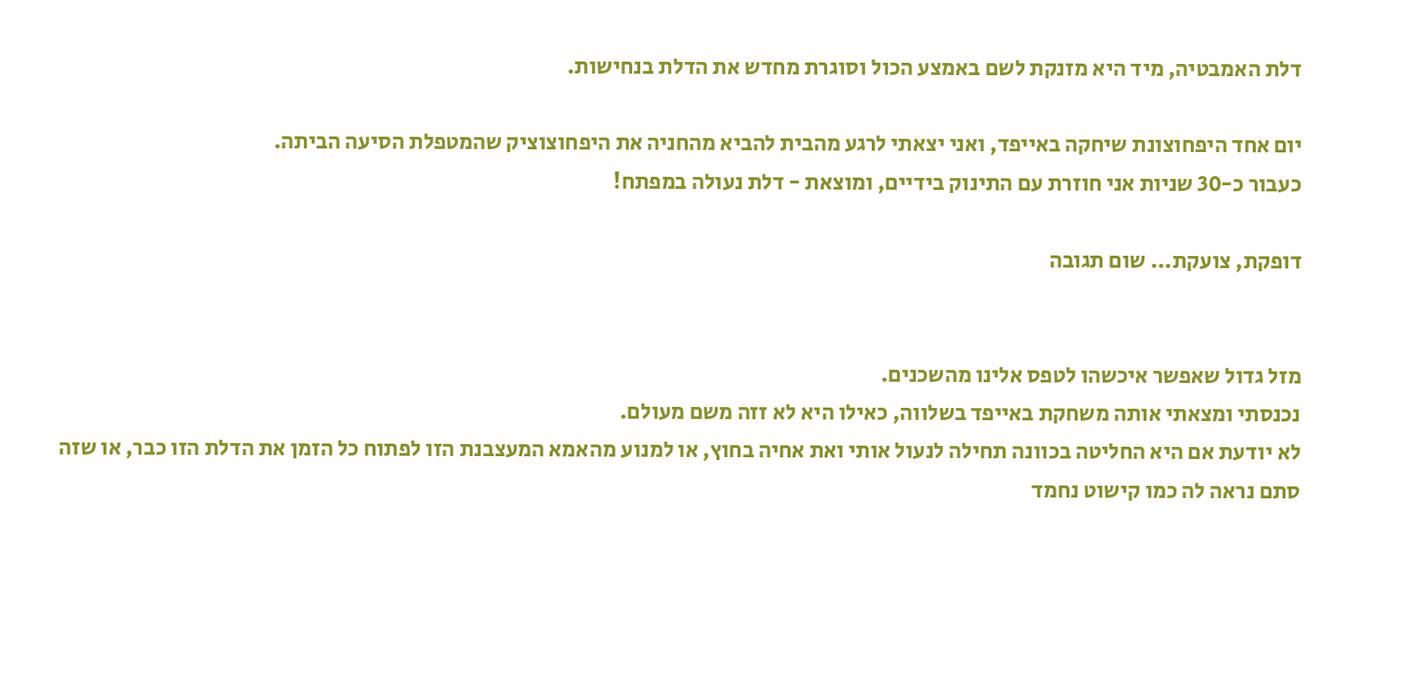דלת האמבטיה, מיד היא מזנקת לשם באמצע הכול וסוגרת מחדש את הדלת בנחישות.

יום אחד היפחוצונת שיחקה באייפד, ואני יצאתי לרגע מהבית להביא מהחניה את היפחוצוציק שהמטפלת הסיעה הביתה.
כעבור כ-30 שניות אני חוזרת עם התינוק בידיים, ומוצאת - דלת נעולה במפתח!

דופקת, צועקת... שום תגובה


מזל גדול שאפשר איכשהו לטפס אלינו מהשכנים.
נכנסתי ומצאתי אותה משחקת באייפד בשלווה, כאילו היא לא זזה משם מעולם.
לא יודעת אם היא החליטה בכוונה תחילה לנעול אותי ואת אחיה בחוץ, או למנוע מהאמא המעצבנת הזו לפתוח כל הזמן את הדלת הזו כבר, או שזה סתם נראה לה כמו קישוט נחמד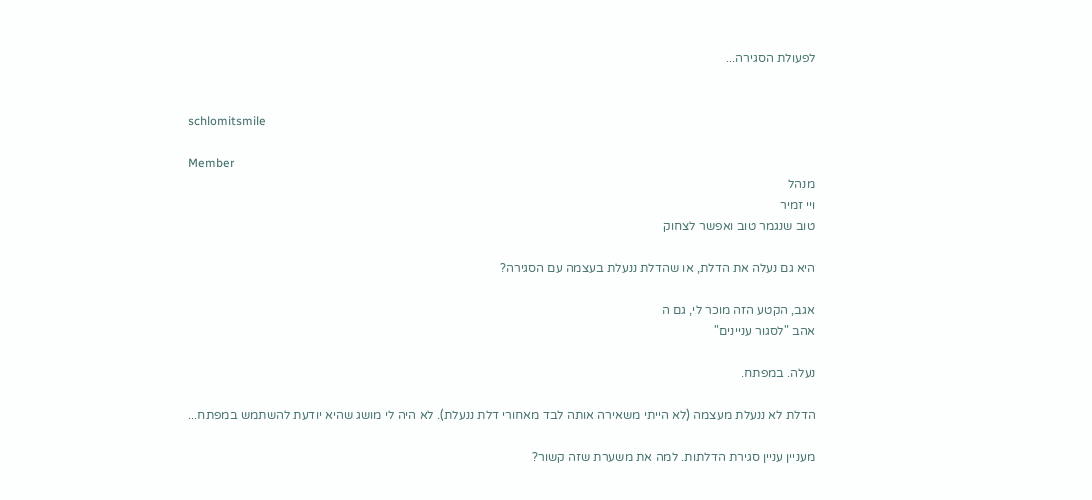לפעולת הסגירה...


schlomitsmile

Member
מנהל
ויי זמיר
טוב שנגמר טוב ואפשר לצחוק

היא גם נעלה את הדלת, או שהדלת ננעלת בעצמה עם הסגירה?

אגב, הקטע הזה מוכר לי, גם ה
אהב "לסגור עניינים"

נעלה. במפתח.

הדלת לא ננעלת מעצמה (לא הייתי משאירה אותה לבד מאחורי דלת ננעלת). לא היה לי מושג שהיא יודעת להשתמש במפתח...

מעניין עניין סגירת הדלתות. למה את משערת שזה קשור?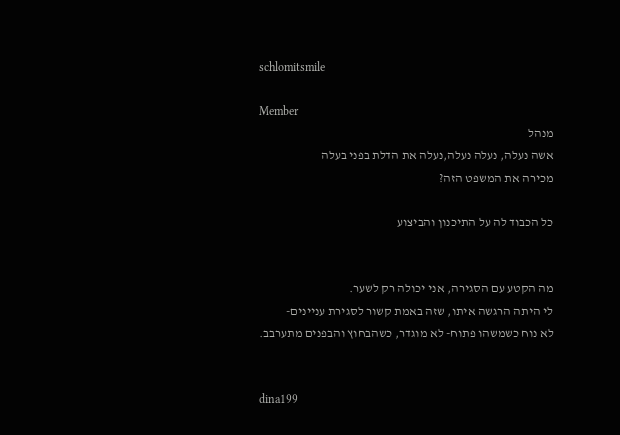schlomitsmile

Member
מנהל
אשה נעלה, נעלה נעלה,נעלה את הדלת בפני בעלה
מכירה את המשפט הזה?

כל הכבוד לה על התיכנון והביצוע


מה הקטע עם הסגירה, אני יכולה רק לשער.
לי היתה הרגשה איתו, שזה באמת קשור לסגירת עניינים-
לא נוח כשמשהו פתוח- לא מוגדר, כשהבחוץ והבפנים מתערבב.


dina199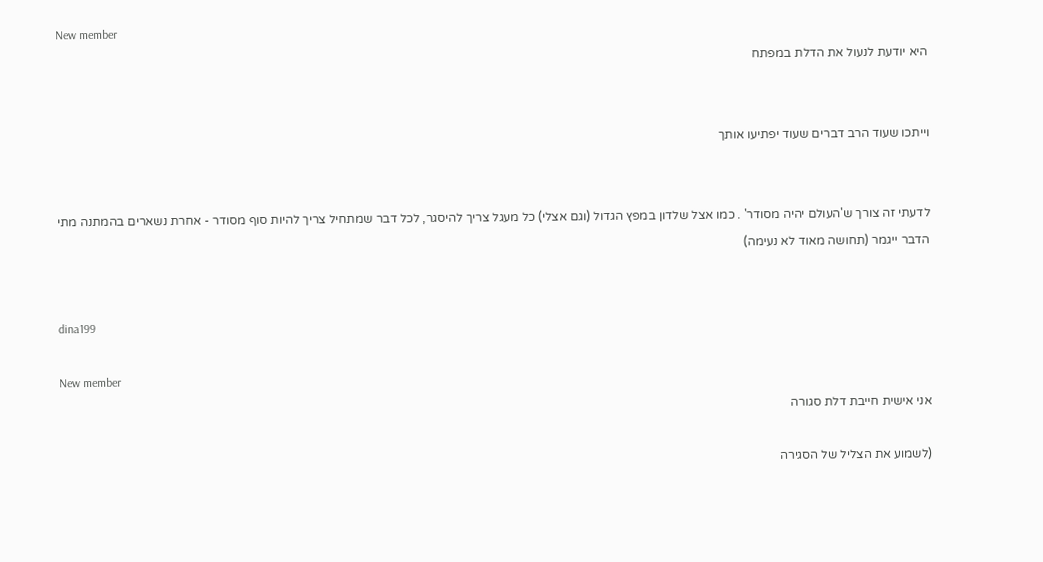New member
היא יודעת לנעול את הדלת במפתח


וייתכו שעוד הרב דברים שעוד יפתיעו אותך


לדעתי זה צורך ש'העולם יהיה מסודר' . כמו אצל שלדון במפץ הגדול (וגם אצלי) כל מעגל צריך להיסגר, לכל דבר שמתחיל צריך להיות סוף מסודר - אחרת נשארים בהמתנה מתי הדבר ייגמר (תחושה מאוד לא נעימה)


dina199

New member
אני אישית חייבת דלת סגורה

(לשמוע את הצליל של הסגירה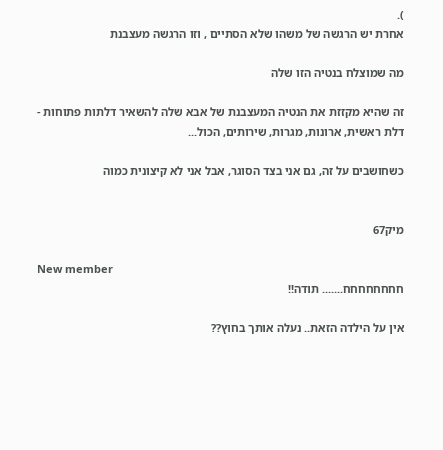).
אחרת יש הרגשה של משהו שלא הסתיים , וזו הרגשה מעצבנת

מה שמוצלח בנטיה הזו שלה

זה שהיא מקזזת את הנטיה המעצבנת של אבא שלה להשאיר דלתות פתוחות - דלת ראשית, ארונות, מגרות, שירותים, הכול...

כשחושבים על זה, גם אני בצד הסוגר, אבל אני לא קיצונית כמוה


מיק67

New member
חחחחחחחח....... תודה!!

אין על הילדה הזאת.. נעלה אותך בחוץ??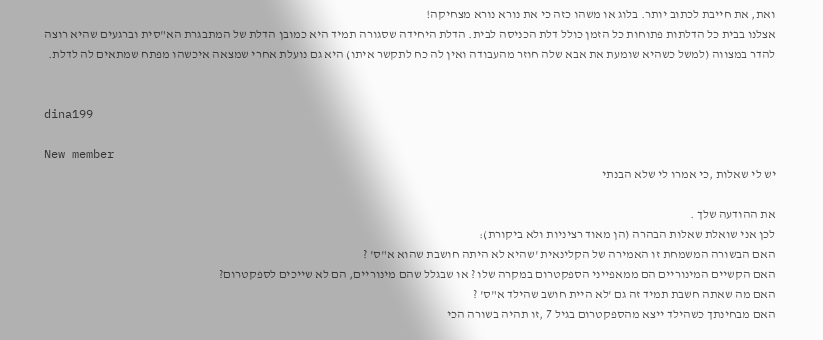ואת, את חייבת לכתוב יותר. בלוג או משהו כזה כי את נורא נורא מצחיקה!
אצלנו בבית כל הדלתות פתוחות כל הזמן כולל דלת הכניסה לבית. הדלת היחידה שסגורה תמיד היא כמובן הדלת של המתבגרת הא"סית וברגעים שהיא רוצה להדר במצווה (למשל כשהיא שומעת את אבא שלה חוזר מהעבודה ואין לה כח לתקשר איתו) היא גם נועלת אחרי שמצאה איכשהו מפתח שמתאים לה לדלת.


dina199

New member
יש לי שאלות ,כי אמרו לי שלא הבנתי

את ההודעה שלך .
לכן אני שואלת שאלות הבהרה (הן מאוד רציניות ולא ביקורת):
האם הבשורה המשמחת זו האמירה של הקלינאית 'שהיא לא היתה חושבת שהוא א"ס' ?
האם הקשיים המינוריים הם ממאפייני הספקטרום במקרה שלו ? או שבגלל שהם מינוריים, הם לא שייכים לספקטרום?
האם מה שאתה חשבת תמיד זה גם 'לא היית חושב שהילד א"ס' ?
האם מבחינתך כשהילד ייצא מהספקטרום בגיל 7 ,זו תהיה בשורה הכי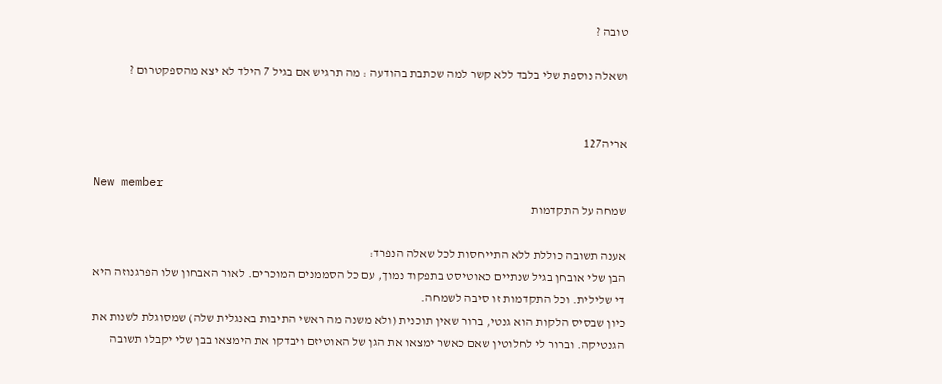טובה ?

ושאלה נוספת שלי בלבד ללא קשר למה שכתבת בהודעה : מה תרגיש אם בגיל 7 הילד לא יצא מהספקטרום ?


אריה127

New member
שמחה על התקדמות

אענה תשובה כוללת ללא התייחסות לכל שאלה הנפרד:
הבן שלי אובחן בגיל שנתיים כאוטיסט בתפקוד נמוך, עם כל הסממנים המוכרים. לאור האבחון שלו הפרגנוזה היא די שלילית. וכל התקדמות זו סיבה לשמחה.
כיון שבסיס הלקות הוא גנטי, ברור שאין תוכנית (ולא משנה מה ראשי התיבות באנגלית שלה) שמסוגלת לשנות את הגנטיקה. וברור לי לחלוטין שאם כאשר ימצאו את הגן של האוטיזם ויבדקו את הימצאו בבן שלי יקבלו תשובה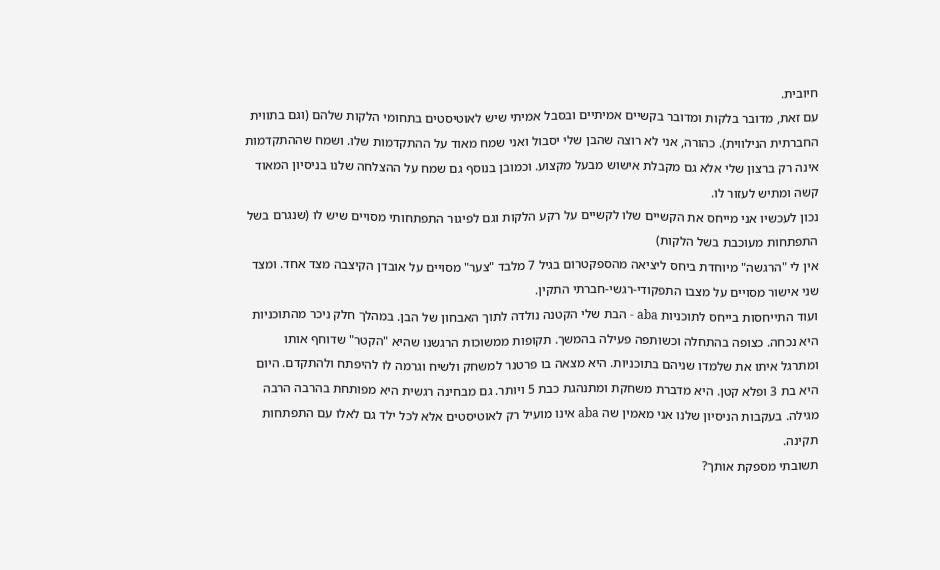חיובית.
עם זאת, מדובר בלקות ומדובר בקשיים אמיתיים ובסבל אמיתי שיש לאוטיסטים בתחומי הלקות שלהם (וגם בתווית החברתית הנילווית). כהורה, אני לא רוצה שהבן שלי יסבול ואני שמח מאוד על ההתקדמות שלו. ושמח שההתקדמות אינה רק ברצון שלי אלא גם מקבלת אישוש מבעל מקצוע. וכמובן בנוסף גם שמח על ההצלחה שלנו בניסיון המאוד קשה ומתיש לעזור לו.
נכון לעכשיו אני מייחס את הקשיים שלו לקשיים על רקע הלקות וגם לפיגור התפתחותי מסויים שיש לו (שנגרם בשל התפתחות מעוכבת בשל הלקות)
אין לי "הרגשה" מיוחדת ביחס ליציאה מהספקטרום בגיל 7 מלבד "צער" מסויים על אובדן הקיצבה מצד אחד. ומצד שני אישור מסויים על מצבו התפקודי-רגשי-חברתי התקין.
ועוד התייחסות בייחס לתוכניות aba - הבת שלי הקטנה נולדה לתוך האבחון של הבן. במהלך חלק ניכר מהתוכניות היא נכחה. כצופה בהתחלה וכשותפה פעילה בהמשך. תקופות ממשוכות הרגשנו שהיא "הקטר" שדוחף אותו ומתרגל איתו את שלמדו שניהם בתוכניות. היא מצאה בו פרטנר למשחק ולשיח וגרמה לו להיפתח ולהתקדם. היום היא בת 3 ופלא קטן. היא מדברת משחקת ומתנהגת כבת 5 ויותר. גם מבחינה רגשית היא מפותחת בהרבה הרבה מגילה. בעקבות הניסיון שלנו אני מאמין שה aba אינו מועיל רק לאוטיסטים אלא לכל ילד גם לאלו עם התפתחות תקינה.
תשובתי מספקת אותך?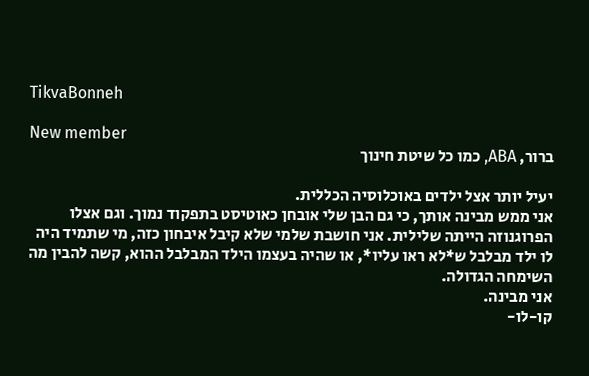TikvaBonneh

New member
ברור, ABA, כמו כל שיטת חינוך

יעיל יותר אצל ילדים באוכלוסיה הכללית.
אני ממש מבינה אותך, כי גם הבן שלי אובחן כאוטיסט בתפקוד נמוך. וגם אצלו הפרוגנוזה הייתה שלילית. אני חושבת שלמי שלא קיבל איבחון כזה, מי שתמיד היה לו ילד מבלבל ש*לא ראו עליו*, או שהיה בעצמו הילד המבלבל ההוא, קשה להבין מה השימחה הגדולה.
אני מבינה.
קו-לו-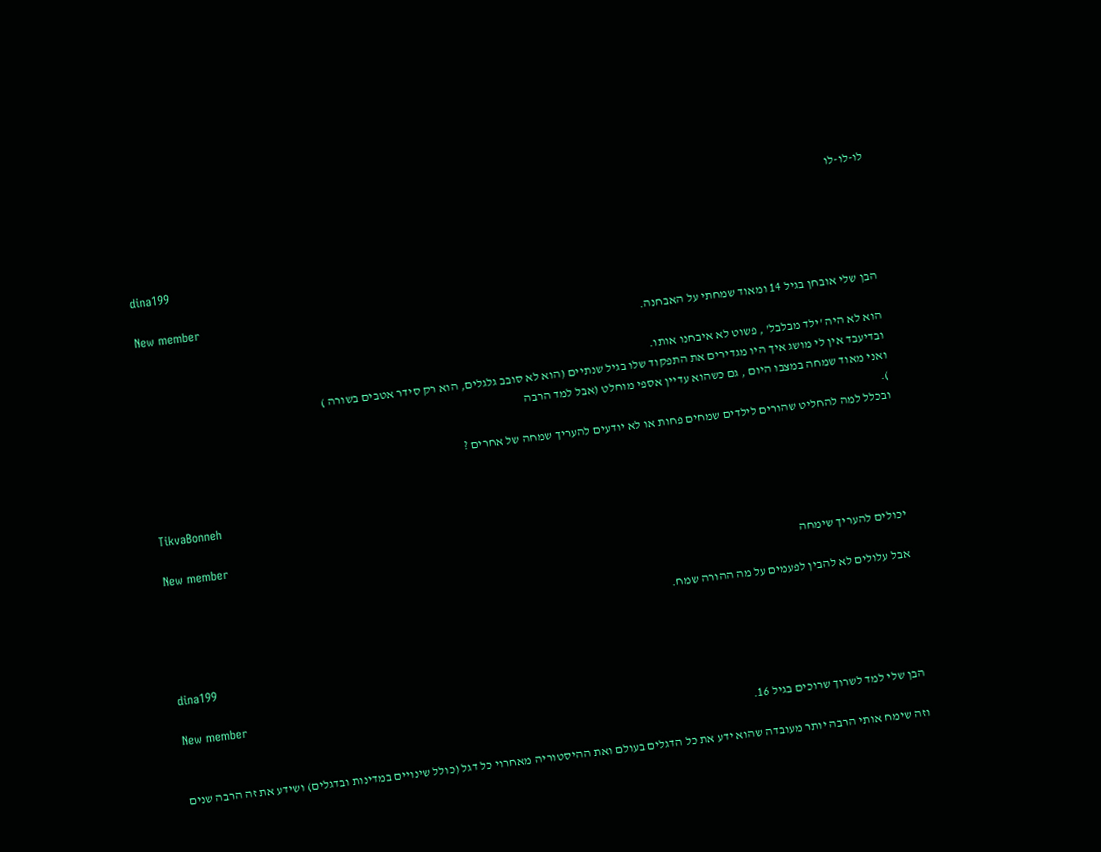לו-לו-לו


dina199

New member
הבן שלי אובחן בגיל 14 ומאוד שמחתי על האבחנה.

הוא לא היה 'ילד מבלבל' , פשוט לא איבחנו אותו.
ובדיעבד אין לי מושג איך היו מגדירים את התפקוד שלו בגיל שנתיים (הוא לא סובב גלגלים, הוא רק סידר אטבים בשורה )
ואני מאוד שמחה במצבו היום , גם כשהוא עדיין אספי מוחלט (אבל למד הרבה
).
ובכלל למה להחליט שהורים לילדים שמחים פחות או לא יודעים להעריך שמחה של אחרים ?


TikvaBonneh

New member
יכולים להעריך שימחה

אבל עלולים לא להבין לפעמים על מה ההורה שמח.


dina199

New member
הבן שלי למד לשרוך שרוכים בגיל 16.

וזה שימח אותי הרבה יותר מעובדה שהוא ידע את כל הדגלים בעולם ואת ההיסטוריה מאחרוי כל דגל (כולל שינויים במדינות ובדגלים) ושידע את זה הרבה שנים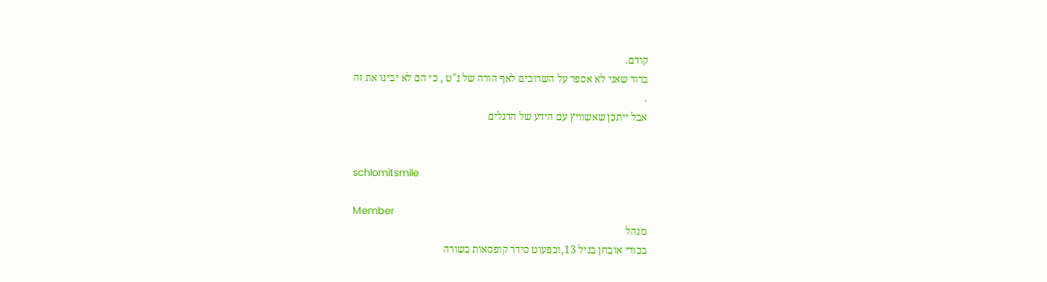קודם.
ברור שאני לא אספר על השרוכים לאף הורה של נ"ט , כי הם לא יבינו את זה
.
אבל ייתכן שאשוויץ עם הידע של הדגלים


schlomitsmile

Member
מנהל
בכורי אובחן בגיל 13,וכפעוט סידר קופסאות בשורה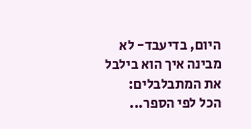היום, בדיעבד- לא מבינה איך הוא בילבל את המתבלבלים:
הכל לפי הספר...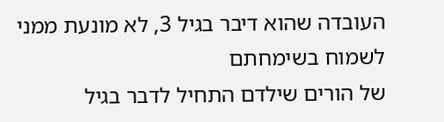העובדה שהוא דיבר בגיל 3, לא מונעת ממני לשמוח בשימחתם
של הורים שילדם התחיל לדבר בגיל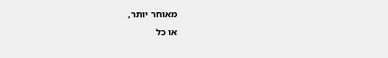מאוחר יותר,
או כל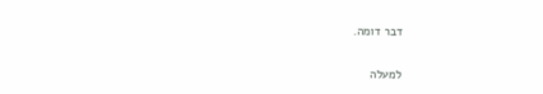דבר דומה.

למעלה